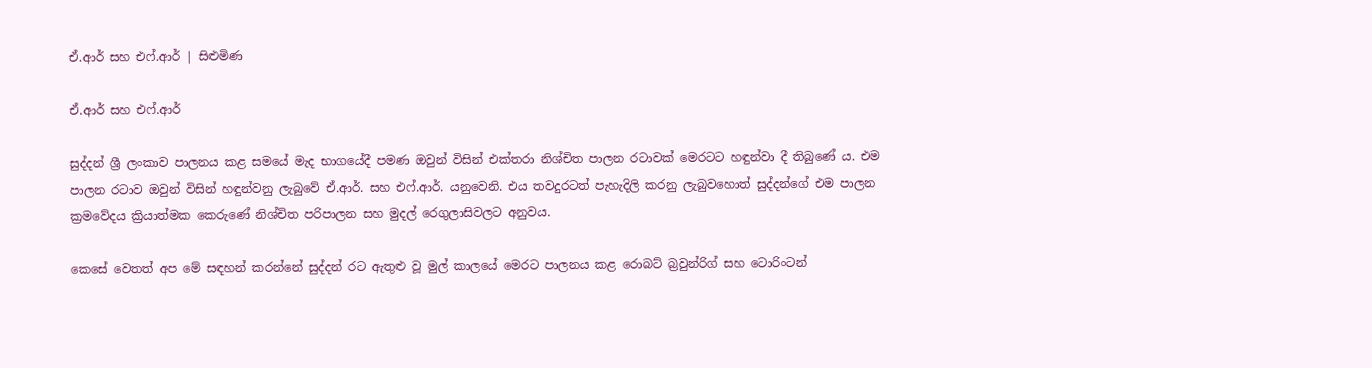ඒ.ආර් සහ එෆ්.ආර් | සිළුමිණ

ඒ.ආර් සහ එෆ්.ආර්

සුද්දන් ශ්‍රී ලංකාව පාලනය කළ සමයේ මැද භාගයේදී පමණ ඔවුන් විසින් එක්තරා නිශ්චිත පාලන රටාවක් මෙරටට හඳුන්වා දී තිබුණේ ය. එම පාලන රටාව ඔවුන් විසින් හඳුන්වනු ලැබුවේ ඒ.ආර්. සහ එෆ්.ආර්. යනුවෙනි. එය තවදුරටත් පැහැදිලි කරනු ලැබුවහොත් සුද්දන්ගේ එම පාලන ක්‍රමවේදය ක්‍රියාත්මක කෙරුණේ නිශ්චිත පරිපාලන සහ මුදල් රෙගුලාසිවලට අනුවය.

කෙසේ වෙතත් අප මේ සඳහන් කරන්නේ සුද්දන් රට ඇතුළු වූ මුල් කාලයේ මෙරට පාලනය කළ රොබට් බ්‍රවුන්රිග් සහ ටොරිංටන්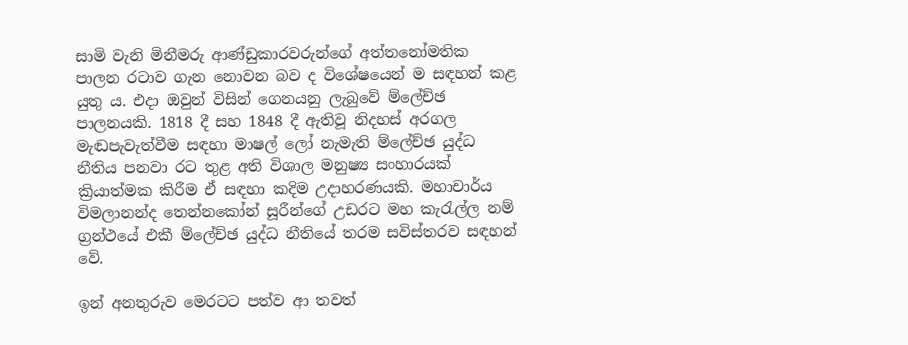සාමි වැනි මිනීමරු ආණ්ඩුකාරවරුන්ගේ අත්තනෝමතික පාලන රටාව ගැන නොවන බව ද විශේෂයෙන් ම සඳහන් කළ යුතු ය. එදා ඔවුන් විසින් ගෙනයනු ලැබුවේ ම්ලේච්ඡ පාලනයකි. 1818 දී සහ 1848 දී ඇතිවූ නිදහස් අරගල මැඬපැවැත්වීම සඳහා මාෂල් ලෝ නැමැති ම්ලේච්ඡ යුද්ධ නීතිය පනවා රට තුළ අති විශාල මනුෂ්‍ය සංහාරයක් ක්‍රියාත්මක කිරීම ඒ සඳහා කදිම උදාහරණයකි. මහාචාර්ය විමලානන්ද තෙන්නකෝන් සූරීන්ගේ උඩරට මහ කැරැල්ල නම් ග්‍රන්ථයේ එකී ම්ලේච්ඡ යුද්ධ නීතියේ තරම සවිස්තරව සඳහන් වේ.

ඉන් අනතුරුව මෙරටට පත්ව ආ තවත්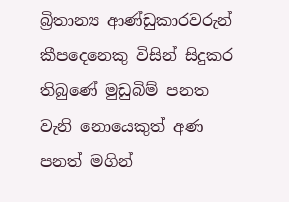බ්‍රිතාන්‍ය ආණ්ඩුකාරවරුන් කීපදෙනෙකු විසින් සිදුකර තිබුණේ මුඩුබිම් පනත වැනි නොයෙකුත් අණ පනත් මගින්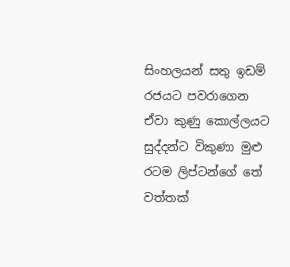සිංහලයන් සතු ඉඩම් රජයට පවරාගෙන ඒවා කුණු කොල්ලයට සුද්දන්ට විකුණා මුළු රටම ලිප්ටන්ගේ තේ වත්තක්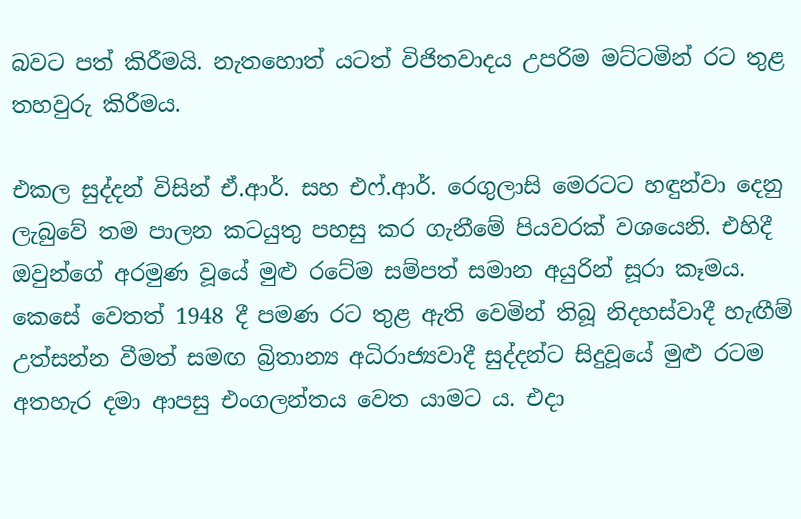බවට පත් කිරීමයි. නැතහොත් යටත් විජිතවාදය උපරිම මට්ටමින් රට තුළ තහවුරු කිරීමය.

එකල සුද්දන් විසින් ඒ.ආර්. සහ එෆ්.ආර්. රෙගුලාසි මෙරටට හඳුන්වා දෙනු ලැබුවේ තම පාලන කටයුතු පහසු කර ගැනීමේ පියවරක් වශයෙනි. එහිදී ඔවුන්ගේ අරමුණ වූයේ මුළු රටේම සම්පත් සමාන අයුරින් සූරා කෑමය. කෙසේ වෙතත් 1948 දී පමණ රට තුළ ඇති වෙමින් තිබූ නිදහස්වාදී හැඟීම් උත්සන්න වීමත් සමඟ බ්‍රිතාන්‍ය අධිරාජ්‍යවාදී සුද්දන්ට සිදුවූයේ මුළු රටම අතහැර දමා ආපසු එංගලන්තය වෙත යාමට ය‍. එදා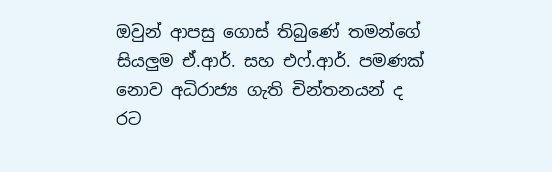ඔවුන් ආපසු ගොස් තිබුණේ තමන්ගේ සියලුම ඒ.ආර්. සහ එෆ්.ආර්. පමණක් නොව අධිරාජ්‍ය ගැති චින්තනයන් ද රට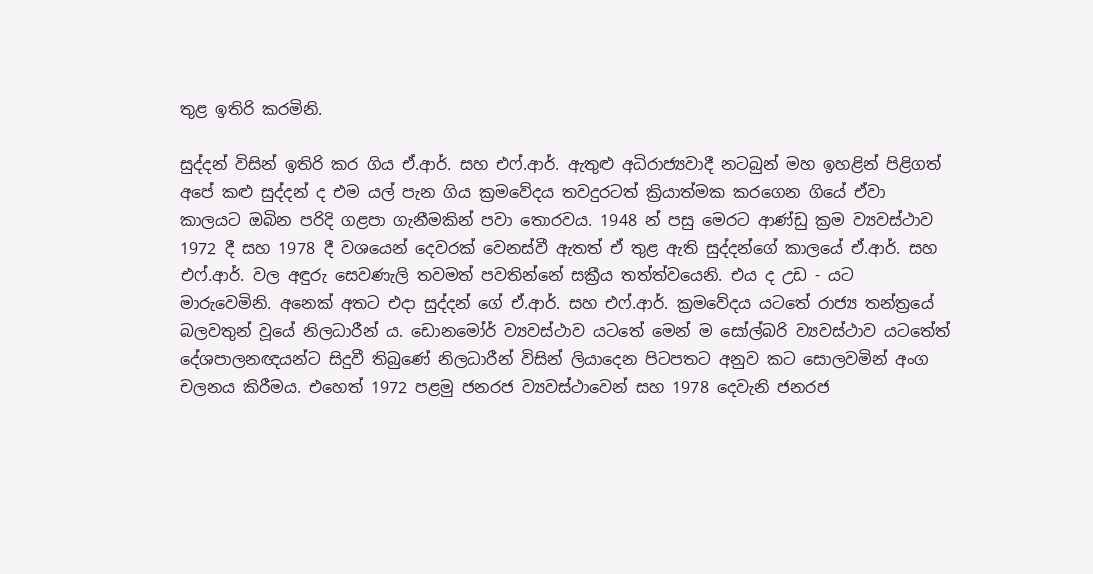තුළ ඉතිරි කරමිනි.

සුද්දන් විසින් ඉතිරි කර ගිය ඒ.ආර්. සහ එෆ්.ආර්. ඇතුළු අධිරාජ්‍යවාදී නටබුන් මහ ඉහළින් පිළිගත් අපේ කළු සුද්දන් ද එම යල් පැන ගිය ක්‍රමවේදය තවදුරටත් ක්‍රියාත්මක කරගෙන ගියේ ඒවා කාලයට ඔබින පරිදි ගළපා ගැනීමකින් පවා තොරවය. 1948 න් පසු මෙරට ආණ්ඩු ක්‍රම ව්‍යවස්ථාව 1972 දී සහ 1978 දී වශයෙන් දෙවරක් වෙනස්වී ඇතත් ඒ තුළ ඇති සුද්දන්ගේ කාලයේ ඒ.ආර්. සහ එෆ්.ආර්. වල අඳුරු සෙවණැලි තවමත් පවතින්නේ සක්‍රීය තත්ත්වයෙනි. එය ද උඩ - යට මාරුවෙමිනි. අනෙක් අතට එදා සුද්දන් ගේ ඒ.ආර්. සහ එෆ්.ආර්. ක්‍රමවේදය යටතේ රාජ්‍ය තන්ත්‍රයේ බලවතුන් වූයේ නිලධාරීන් ය. ඩොනමෝර් ව්‍යවස්ථාව යටතේ මෙන් ම සෝල්බරි ව්‍යවස්ථාව යටතේත් දේශපාලනඥයන්ට සිදුවී තිබුණේ නිලධාරීන් විසින් ලියාදෙන පිටපතට අනුව කට සොලවමින් අංග චලනය කිරීමය. එහෙත් 1972 පළමු ජනරජ ව්‍යවස්ථාවෙන් සහ 1978 දෙවැනි ජනරජ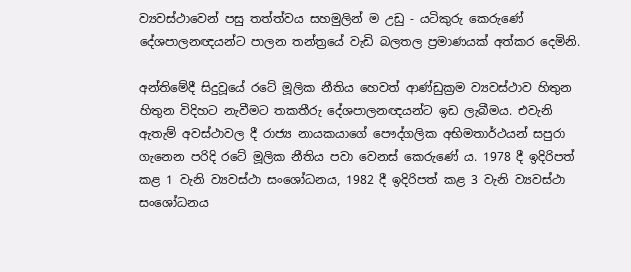ව්‍යවස්ථාවෙන් පසු තත්ත්වය සහමුලින් ම උඩු - යටිකුරු කෙරුණේ දේශපාලනඥයන්ට පාලන තන්ත්‍රයේ වැඩි බලතල ප්‍රමාණයක් අත්කර දෙමිනි.

අන්තිමේදී සිදුවූයේ රටේ මූලික නීතිය හෙවත් ආණ්ඩුක්‍රම ව්‍යවස්ථාව හිතුන හිතුන විදිහට නැවීමට තකතීරු දේශපාලනඥයන්ට ඉඩ ලැබීමය. එවැනි ඇතැම් අවස්ථාවල දී රාජ්‍ය නායකයාගේ පෞද්ගලික අභිමතාර්ථයන් සපුරා ගැනෙන පරිදි රටේ මූලික නීතිය පවා වෙනස් කෙරුණේ ය. 1978 දී ඉදිරිපත් කළ 1 වැනි ව්‍යවස්ථා සංශෝධනය, 1982 දී ඉදිරිපත් කළ 3 වැනි ව්‍යවස්ථා සංශෝධනය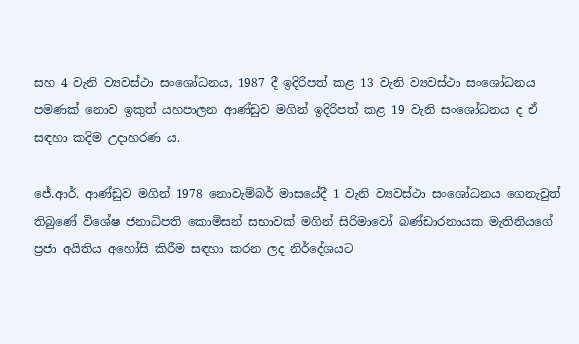සහ 4 වැනි ව්‍යවස්ථා සංශෝධනය, 1987 දී ඉදිරිපත් කළ 13 වැනි ව්‍යවස්ථා සංශෝධනය පමණක් නොව ඉකුත් යහපාලන ආණ්ඩුව මගින් ඉදිරිපත් කළ 19 වැනි සංශෝධනය ද ඒ සඳහා කදිම උදාහරණ ය.

ජේ.ආර්. ආණ්ඩුව මගින් 1978 නොවැම්බර් මාසයේදී 1 වැනි ව්‍යවස්ථා සංශෝධනය ගෙනැවුත් තිබුණේ විශේෂ ජනාධිපති කොමිසන් සභාවක් මගින් සිරිමාවෝ බණ්ඩාරනායක මැතිනියගේ ප්‍රජා අයිතිය අහෝසි කිරීම සඳහා කරන ලද නිර්දේශයට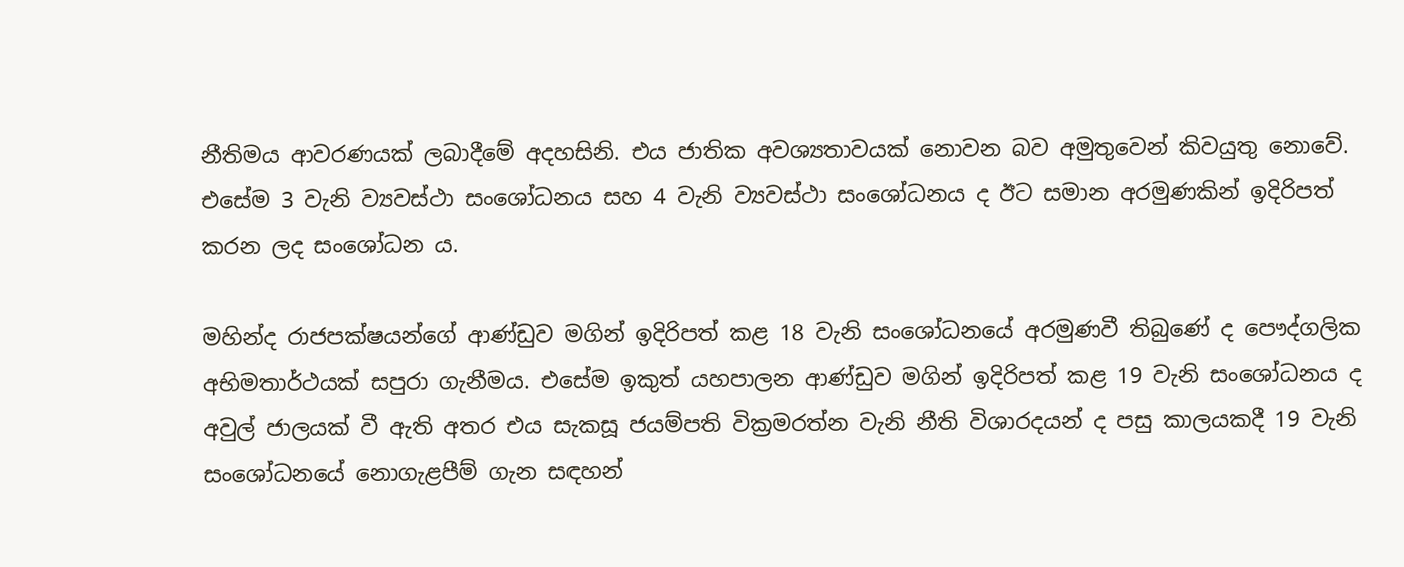නීතිමය ආවරණයක් ලබාදීමේ අදහසිනි. එය ජාතික අවශ්‍යතාවයක් නොවන බව අමුතුවෙන් කිවයුතු නොවේ. එසේම 3 වැනි ව්‍යවස්ථා සංශෝධනය සහ 4 වැනි ව්‍යවස්ථා සංශෝධනය ද ඊට සමාන අරමුණකින් ඉදිරිපත් කරන ලද සංශෝධන ය.

මහින්ද රාජපක්ෂයන්ගේ ආණ්ඩුව මගින් ඉදිරිපත් කළ 18 වැනි සංශෝධනයේ අරමුණවී තිබුණේ ද පෞද්ගලික අභිමතාර්ථයක් සපුරා ගැනීමය. එසේම ඉකුත් යහපාලන ආණ්ඩුව මගින් ඉදිරිපත් කළ 19 වැනි සංශෝධනය ද අවුල් ජාලයක් වී ඇති අතර එය සැකසූ ජයම්පති වික්‍රමරත්න වැනි නීති විශාරදයන් ද පසු කාලයකදී 19 වැනි සංශෝධනයේ නොගැළපීම් ගැන සඳහන්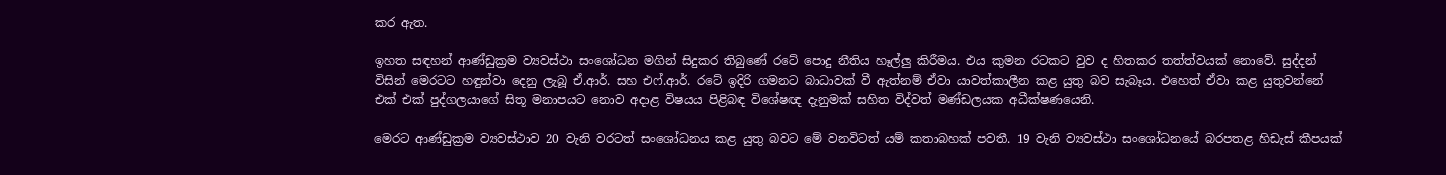කර ඇත.

ඉහත සඳහන් ආණ්ඩුක්‍රම ව්‍යවස්ථා සංශෝධන මගින් සිදුකර තිබුණේ රටේ පොදු නීතිය හෑල්ලු කිරීමය. එය කුමන රටකට වුව ද හිතකර තත්ත්වයක් නොවේ. සුද්දන් විසින් මෙරටට හඳුන්වා දෙනු ලැබූ ඒ.ආර්. සහ එෆ්.ආර්. රටේ ඉදිරි ගමනට බාධාවක් වී ඇත්නම් ඒවා යාවත්කාලීන කළ යුතු බව සැබෑය. එහෙත් ඒවා කළ යුතුවන්නේ එක් එක් පුද්ගලයාගේ සිතූ මනාපයට නොව අදාළ විෂයය පිළිබඳ විශේෂඥ දැනුමක් සහිත විද්වත් මණ්ඩලයක අධීක්ෂණයෙනි.

මෙරට ආණ්ඩුක්‍රම ව්‍යවස්ථාව 20 වැනි වරටත් සංශෝධනය කළ යුතු බවට මේ වනවිටත් යම් කතාබහක් පවතී. 19 වැනි ව්‍යවස්ථා සංශෝධනයේ බරපතළ හිඩැස් කීපයක්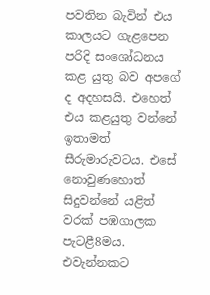පවතින බැවින් එය කාලයට ගැළපෙන පරිදි සංශෝධනය කළ යුතු බව අපගේ ද අදහසයි. එහෙත් එය කළයුතු වන්නේ ඉතාමත් සීරුමාරුවටය. එසේ නොවුණහොත් සිදුවන්නේ යළිත් වරක් පඹගාලක පැටළී8මය. එවැන්නකට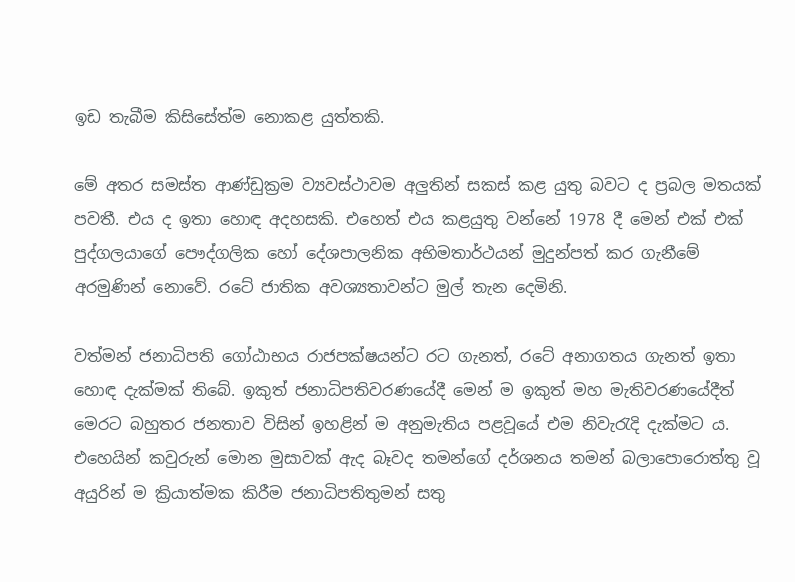ඉඩ ‍තැබීම කිසිසේත්ම නොකළ යුත්තකි.

මේ අතර සමස්ත ආණ්ඩුක්‍රම ව්‍යවස්ථාවම අලුතින් සකස් කළ යුතු බවට ද ප්‍රබල මතයක් පවතී. එය ද ඉතා හොඳ අදහසකි. එහෙත් එය කළයුතු වන්නේ 1978 දී මෙන් එක් එක් පුද්ගලයාගේ පෞද්ගලික හෝ දේශපාලනික අභිමතාර්ථයන් මුදුන්පත් කර ගැනීමේ අරමුණින් නොවේ. රටේ ජාතික අවශ්‍යතාවන්ට මුල් තැන දෙමිනි.

වත්මන් ජනාධිපති ගෝඨාභය රාජපක්ෂයන්ට රට ගැනත්, රටේ අනාගතය ගැනත් ඉතා හොඳ දැක්මක් තිබේ. ඉකුත් ජනාධිපතිවරණයේදී මෙන් ම ඉකුත් මහ මැතිවරණයේදීත් මෙරට බහුතර ජනතාව විසින් ඉහළින් ම අනුමැතිය පළවූයේ එම නිවැරැදි දැක්මට ය. එහෙයින් කවුරුන් මොන මුසාවක් ඇද බෑවද තමන්ගේ දර්ශනය තමන් බලාපොරොත්තු වූ අයුරින් ම ක්‍රියාත්මක කිරීම ජනාධිපතිතුමන් සතු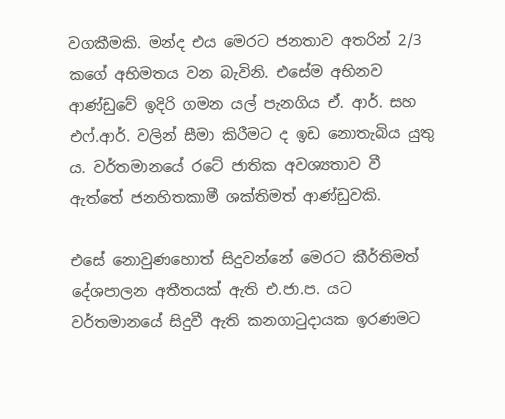වගකීමකි. මන්ද එය මෙරට ජනතාව අතරින් 2/3 කගේ අභිමතය වන බැවිනි. එසේම අභිනව ආණ්ඩුවේ ඉදිරි ගමන යල් පැනගිය ඒ. ආර්. සහ එෆ්.ආර්. වලින් සීමා කිරීමට ද ඉඩ නොතැබිය යුතු ය. වර්තමානයේ රටේ ජාතික අවශ්‍යතාව වී ඇත්තේ ජනහිතකාමී ශක්තිමත් ආණ්ඩුවකි.

එසේ නොවුණහොත් සිදුවන්නේ මෙරට කීර්තිමත් දේශපාලන අතීතයක් ඇති එ.ජා.ප. යට වර්තමානයේ සිදුවී ඇති කනගාටුදායක ඉරණමට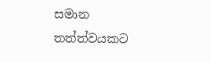සමාන තත්ත්වයකට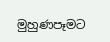මුහුණපෑමට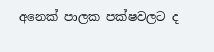අනෙක් පාලක පක්ෂවලට ද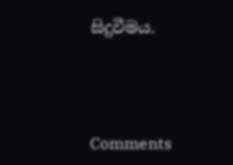සිදුවීමය.



Comments